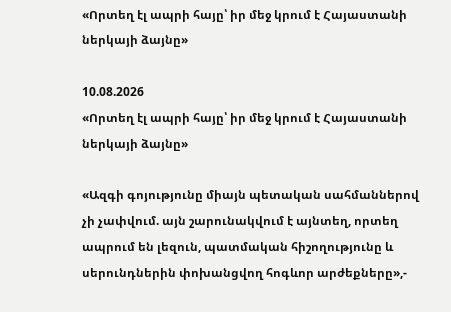«Որտեղ էլ ապրի հայը՝ իր մեջ կրում է Հայաստանի ներկայի ձայնը»

10.08.2026
«Որտեղ էլ ապրի հայը՝ իր մեջ կրում է Հայաստանի ներկայի ձայնը»

«Ազգի գոյությունը միայն պետական սահմաններով չի չափվում. այն շարունակվում է այնտեղ, որտեղ ապրում են լեզուն, պատմական հիշողությունը և սերունդներին փոխանցվող հոգևոր արժեքները»,-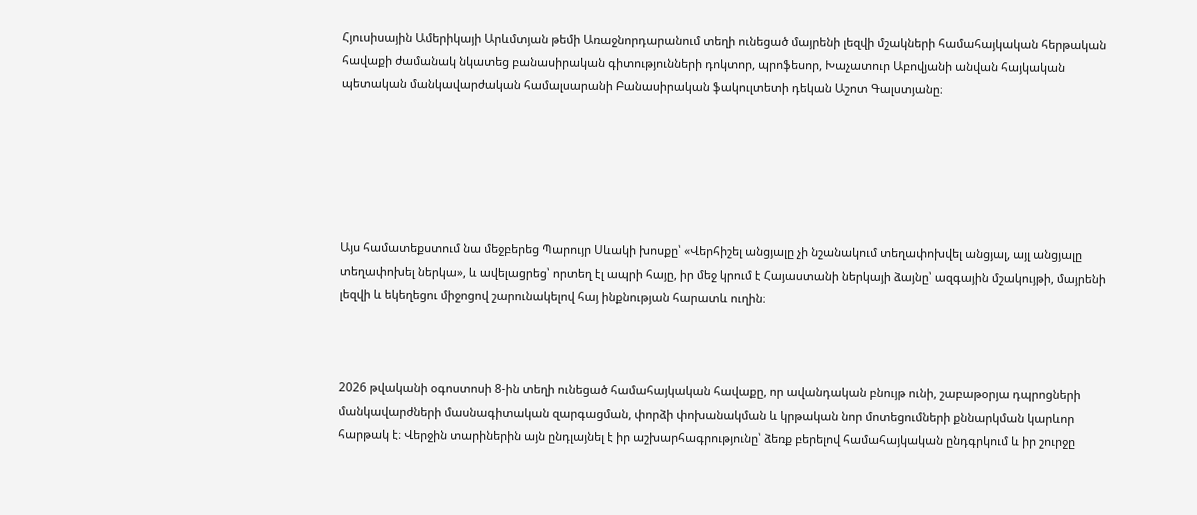Հյուսիսային Ամերիկայի Արևմտյան թեմի Առաջնորդարանում տեղի ունեցած մայրենի լեզվի մշակների համահայկական հերթական հավաքի ժամանակ նկատեց բանասիրական գիտությունների դոկտոր, պրոֆեսոր, Խաչատուր Աբովյանի անվան հայկական պետական մանկավարժական համալսարանի Բանասիրական ֆակուլտետի դեկան Աշոտ Գալստյանը։






Այս համատեքստում նա մեջբերեց Պարույր Սևակի խոսքը՝ «Վերհիշել անցյալը չի նշանակում տեղափոխվել անցյալ, այլ անցյալը տեղափոխել ներկա», և ավելացրեց՝ որտեղ էլ ապրի հայը, իր մեջ կրում է Հայաստանի ներկայի ձայնը՝ ազգային մշակույթի, մայրենի լեզվի և եկեղեցու միջոցով շարունակելով հայ ինքնության հարատև ուղին։



2026 թվականի օգոստոսի 8-ին տեղի ունեցած համահայկական հավաքը, որ ավանդական բնույթ ունի, շաբաթօրյա դպրոցների մանկավարժների մասնագիտական զարգացման, փորձի փոխանակման և կրթական նոր մոտեցումների քննարկման կարևոր հարթակ է։ Վերջին տարիներին այն ընդլայնել է իր աշխարհագրությունը՝ ձեռք բերելով համահայկական ընդգրկում և իր շուրջը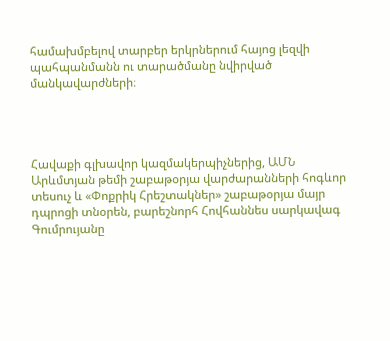համախմբելով տարբեր երկրներում հայոց լեզվի պահպանմանն ու տարածմանը նվիրված մանկավարժների։




Հավաքի գլխավոր կազմակերպիչներից, ԱՄՆ Արևմտյան թեմի շաբաթօրյա վարժարանների հոգևոր տեսուչ և «Փոքրիկ Հրեշտակներ» շաբաթօրյա մայր դպրոցի տնօրեն, բարեշնորհ Հովհաննես սարկավագ Գումրույանը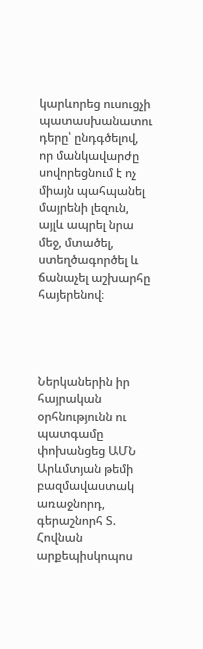կարևորեց ուսուցչի պատասխանատու դերը՝ ընդգծելով, որ մանկավարժը սովորեցնում է ոչ միայն պահպանել մայրենի լեզուն, այլև ապրել նրա մեջ, մտածել, ստեղծագործել և ճանաչել աշխարհը հայերենով։




Ներկաներին իր հայրական օրհնությունն ու պատգամը փոխանցեց ԱՄՆ Արևմտյան թեմի բազմավաստակ առաջնորդ, գերաշնորհ Տ. Հովնան արքեպիսկոպոս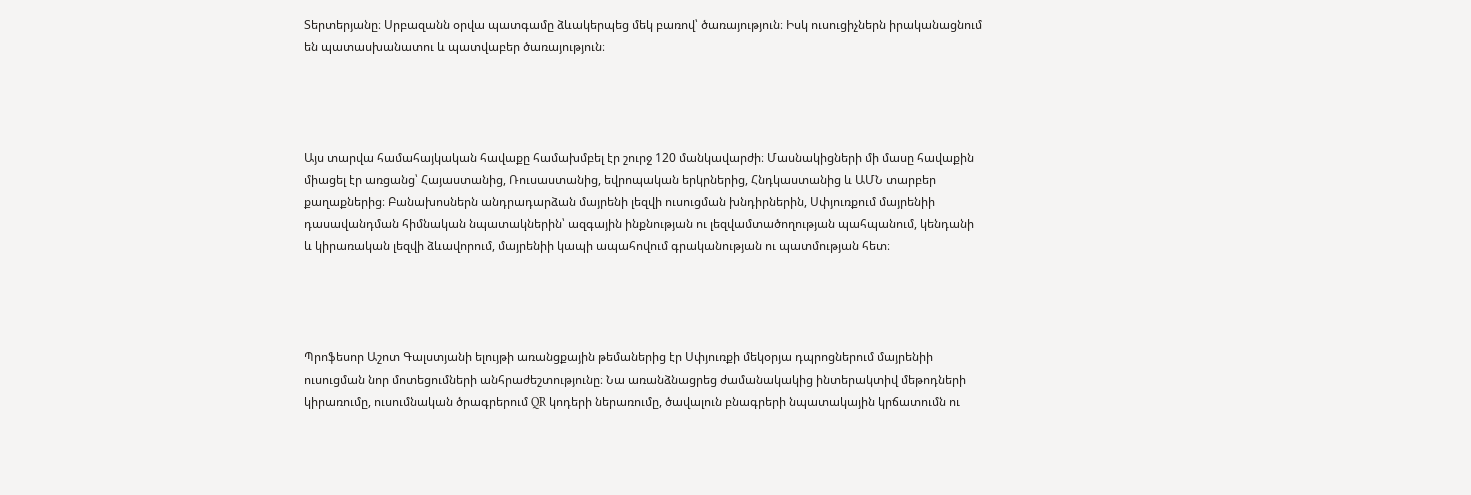Տերտերյանը։ Սրբազանն օրվա պատգամը ձևակերպեց մեկ բառով՝ ծառայություն։ Իսկ ուսուցիչներն իրականացնում են պատասխանատու և պատվաբեր ծառայություն։




Այս տարվա համահայկական հավաքը համախմբել էր շուրջ 120 մանկավարժի։ Մասնակիցների մի մասը հավաքին միացել էր առցանց՝ Հայաստանից, Ռուսաստանից, եվրոպական երկրներից, Հնդկաստանից և ԱՄՆ տարբեր քաղաքներից։ Բանախոսներն անդրադարձան մայրենի լեզվի ուսուցման խնդիրներին, Սփյուռքում մայրենիի դասավանդման հիմնական նպատակներին՝ ազգային ինքնության ու լեզվամտածողության պահպանում, կենդանի և կիրառական լեզվի ձևավորում, մայրենիի կապի ապահովում գրականության ու պատմության հետ։




Պրոֆեսոր Աշոտ Գալստյանի ելույթի առանցքային թեմաներից էր Սփյուռքի մեկօրյա դպրոցներում մայրենիի ուսուցման նոր մոտեցումների անհրաժեշտությունը։ Նա առանձնացրեց ժամանակակից ինտերակտիվ մեթոդների կիրառումը, ուսումնական ծրագրերում QR կոդերի ներառումը, ծավալուն բնագրերի նպատակային կրճատումն ու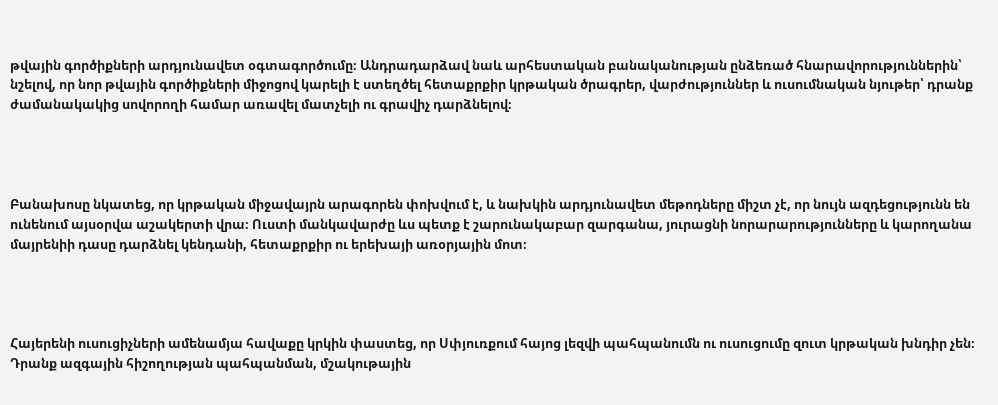թվային գործիքների արդյունավետ օգտագործումը։ Անդրադարձավ նաև արհեստական բանականության ընձեռած հնարավորություններին՝ նշելով, որ նոր թվային գործիքների միջոցով կարելի է ստեղծել հետաքրքիր կրթական ծրագրեր, վարժություններ և ուսումնական նյութեր՝ դրանք ժամանակակից սովորողի համար առավել մատչելի ու գրավիչ դարձնելով։




Բանախոսը նկատեց, որ կրթական միջավայրն արագորեն փոխվում է, և նախկին արդյունավետ մեթոդները միշտ չէ, որ նույն ազդեցությունն են ունենում այսօրվա աշակերտի վրա։ Ուստի մանկավարժը ևս պետք է շարունակաբար զարգանա, յուրացնի նորարարությունները և կարողանա մայրենիի դասը դարձնել կենդանի, հետաքրքիր ու երեխայի առօրյային մոտ։




Հայերենի ուսուցիչների ամենամյա հավաքը կրկին փաստեց, որ Սփյուռքում հայոց լեզվի պահպանումն ու ուսուցումը զուտ կրթական խնդիր չեն։ Դրանք ազգային հիշողության պահպանման, մշակութային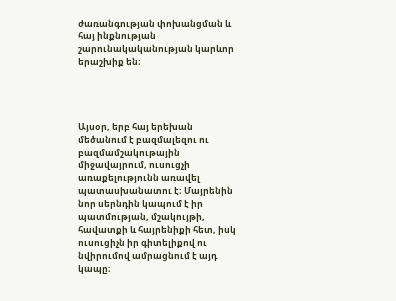ժառանգության փոխանցման և հայ ինքնության շարունակականության կարևոր երաշխիք են։




Այսօր, երբ հայ երեխան մեծանում է բազմալեզու ու բազմամշակութային միջավայրում, ուսուցչի առաքելությունն առավել պատասխանատու է։ Մայրենին նոր սերնդին կապում է իր պատմության, մշակույթի, հավատքի և հայրենիքի հետ, իսկ ուսուցիչն իր գիտելիքով ու նվիրումով ամրացնում է այդ կապը։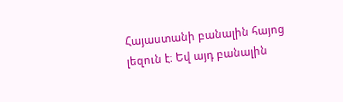Հայաստանի բանալին հայոց լեզուն է։ Եվ այդ բանալին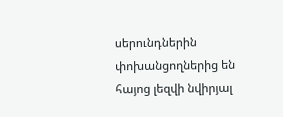սերունդներին փոխանցողներից են հայոց լեզվի նվիրյալ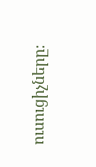ուսուցիչները։